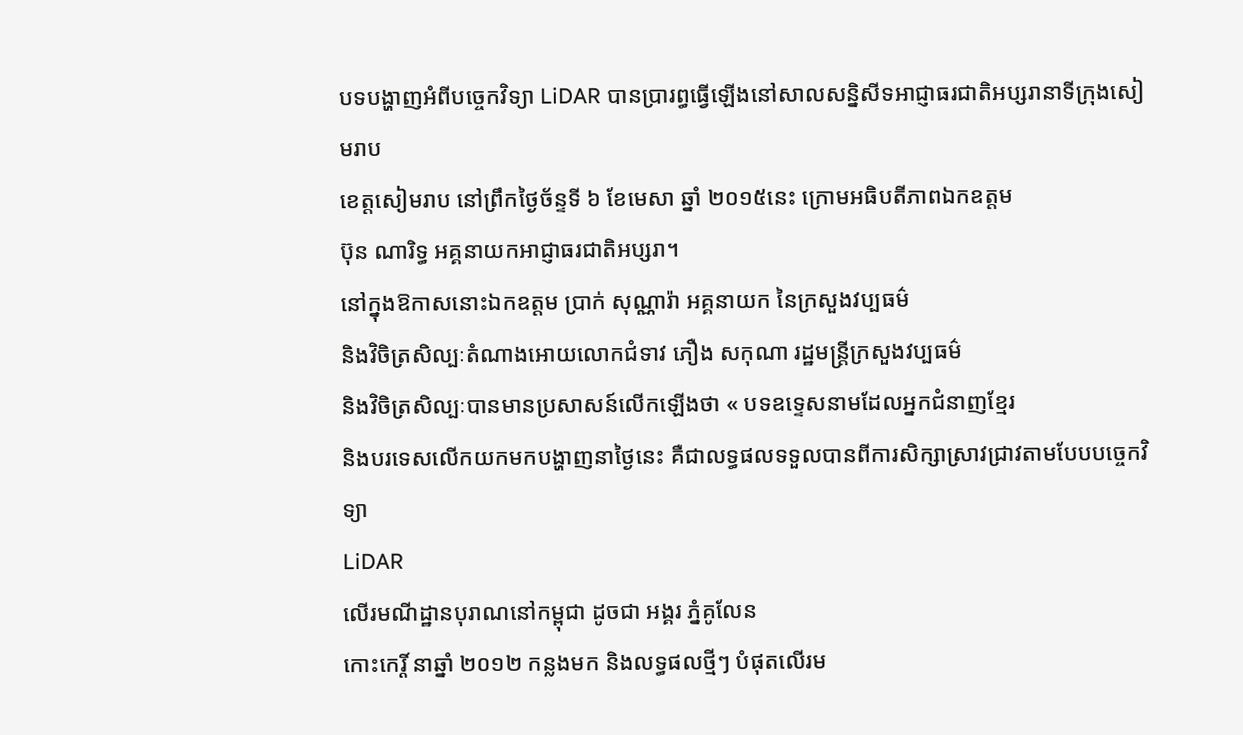បទបង្ហាញអំពីបច្ចេកវិទ្យា LiDAR បានប្រារព្ធធ្វើឡើងនៅសាលសន្និសីទអាជ្ញាធរជាតិអប្សរានាទីក្រុងសៀមរាប
ខេត្តសៀមរាប នៅព្រឹកថ្ងៃច័ន្ទទី ៦ ខែមេសា ឆ្នាំ ២០១៥នេះ ក្រោមអធិបតីភាពឯកឧត្តម
ប៊ុន ណារិទ្ធ អគ្គនាយកអាជ្ញាធរជាតិអប្សរា។
នៅក្នុងឱកាសនោះឯកឧត្តម ប្រាក់ សុណ្ណារ៉ា អគ្គនាយក នៃក្រសួងវប្បធម៌
និងវិចិត្រសិល្បៈតំណាងអោយលោកជំទាវ ភឿង សកុណា រដ្ឋមន្រ្តីក្រសួងវប្បធម៌
និងវិចិត្រសិល្បៈបានមានប្រសាសន៍លើកឡើងថា « បទឧទ្ទេសនាមដែលអ្នកជំនាញខ្មែរ
និងបរទេសលើកយកមកបង្ហាញនាថ្ងៃនេះ គឺជាលទ្ធផលទទួលបានពីការសិក្សាស្រាវជ្រាវតាមបែបបច្ចេកវិទ្យា
LiDAR
លើរមណីដ្ឋានបុរាណនៅកម្ពុជា ដូចជា អង្គរ ភ្នំគូលែន
កោះកេរ្តិ៍ នាឆ្នាំ ២០១២ កន្លងមក និងលទ្ធផលថ្មីៗ បំផុតលើរម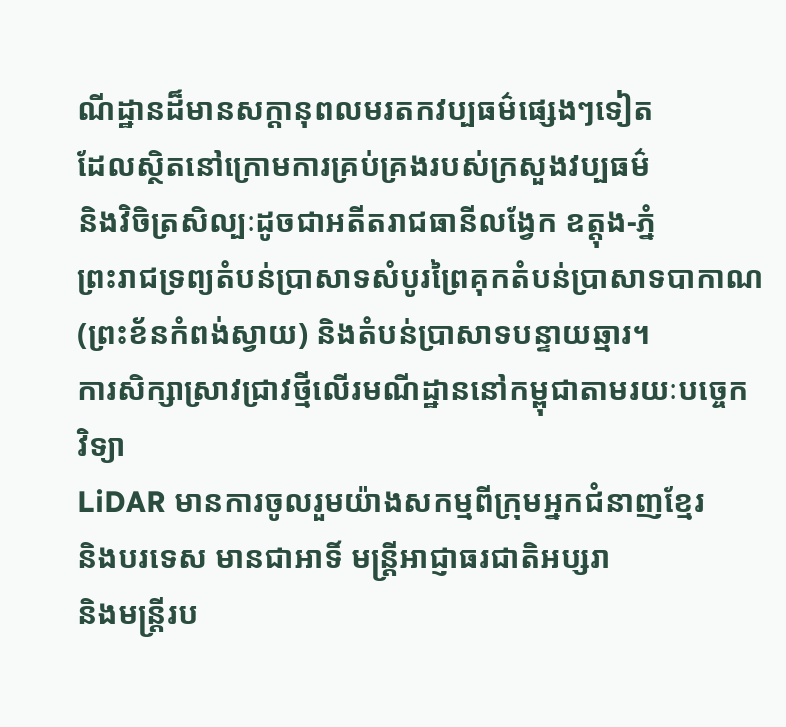ណីដ្ឋានដ៏មានសក្តានុពលមរតកវប្បធម៌ផ្សេងៗទៀត
ដែលស្ថិតនៅក្រោមការគ្រប់គ្រងរបស់ក្រសួងវប្បធម៌
និងវិចិត្រសិល្បៈដូចជាអតីតរាជធានីលង្វែក ឧត្តុង-ភ្នំ
ព្រះរាជទ្រព្យតំបន់ប្រាសាទសំបូរព្រៃគុកតំបន់ប្រាសាទបាកាណ
(ព្រះខ័នកំពង់ស្វាយ) និងតំបន់ប្រាសាទបន្ទាយឆ្មារ។
ការសិក្សាស្រាវជ្រាវថ្មីលើរមណីដ្ឋាននៅកម្ពុជាតាមរយៈបច្ចេក
វិទ្យា
LiDAR មានការចូលរួមយ៉ាងសកម្មពីក្រុមអ្នកជំនាញខ្មែរ
និងបរទេស មានជាអាទិ៍ មន្រ្តីអាជ្ញាធរជាតិអប្សរា
និងមន្រ្តីរប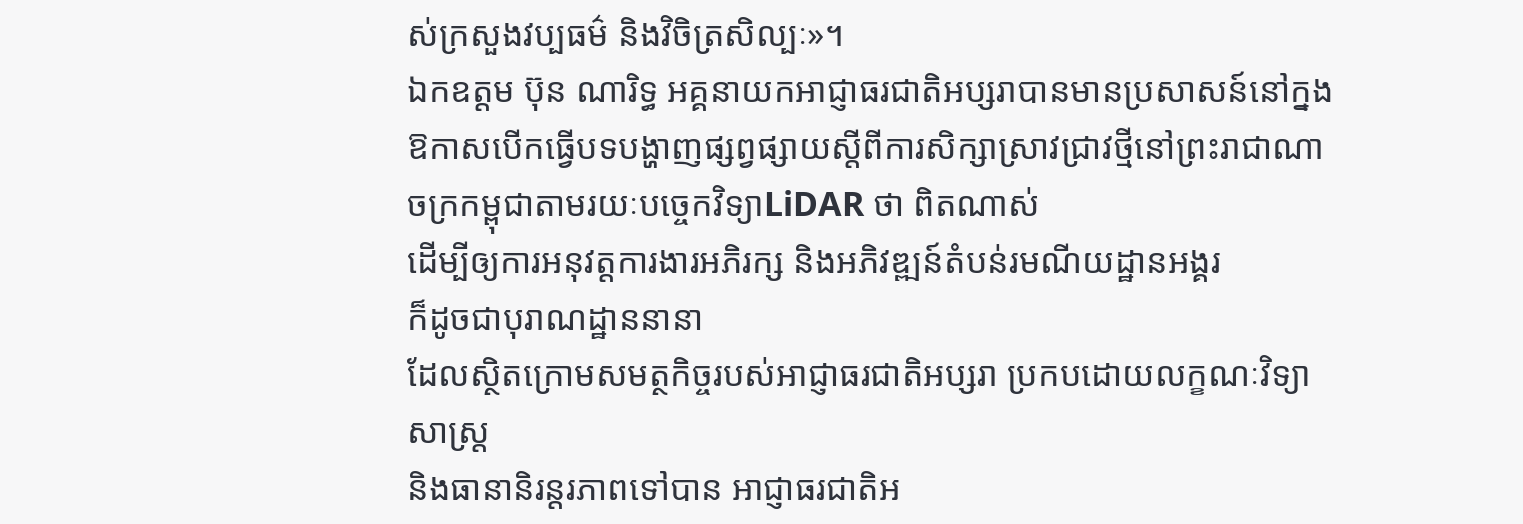ស់ក្រសួងវប្បធម៌ និងវិចិត្រសិល្បៈ»។
ឯកឧត្តម ប៊ុន ណារិទ្ធ អគ្គនាយកអាជ្ញាធរជាតិអប្សរាបានមានប្រសាសន៍នៅក្នងឱកាសបើកធ្វើបទបង្ហាញផ្សព្វផ្សាយស្តីពីការសិក្សាស្រាវជ្រាវថ្មីនៅព្រះរាជាណាចក្រកម្ពុជាតាមរយៈបច្ចេកវិទ្យាLiDAR ថា ពិតណាស់
ដើម្បីឲ្យការអនុវត្តការងារអភិរក្ស និងអភិវឌ្ឍន៍តំបន់រមណីយដ្ឋានអង្គរ
ក៏ដូចជាបុរាណដ្ឋាននានា
ដែលស្ថិតក្រោមសមត្ថកិច្ចរបស់អាជ្ញាធរជាតិអប្សរា ប្រកបដោយលក្ខណៈវិទ្យាសាស្ត្រ
និងធានានិរន្តរភាពទៅបាន អាជ្ញាធរជាតិអ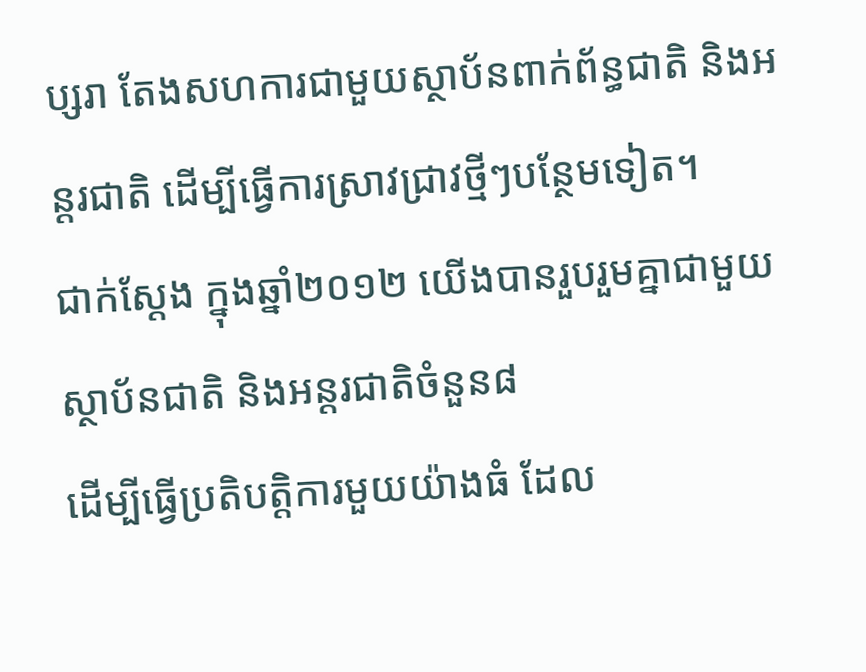ប្សរា តែងសហការជាមួយស្ថាប័នពាក់ព័ន្ធជាតិ និងអន្តរជាតិ ដើម្បីធ្វើការស្រាវជ្រាវថ្មីៗបន្ថែមទៀត។
ជាក់ស្តែង ក្នុងឆ្នាំ២០១២ យើងបានរួបរួមគ្នាជាមួយស្ថាប័នជាតិ និងអន្តរជាតិចំនួន៨
ដើម្បីធ្វើប្រតិបត្តិការមួយយ៉ាងធំ ដែល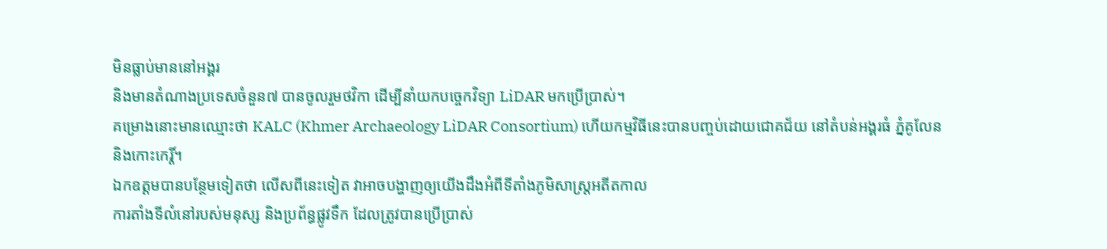មិនធ្លាប់មាននៅអង្គរ
និងមានតំណាងប្រទេសចំនួន៧ បានចូលរួមថវិកា ដើម្បីនាំយកបច្ចេកវិទ្យា LiDAR មកប្រើប្រាស់។
គម្រោងនោះមានឈ្មោះថា KALC (Khmer Archaeology LiDAR Consortium) ហើយកម្មវិធីនេះបានបញ្ចប់ដោយជោគជ័យ នៅតំបន់អង្គរធំ ភ្នំគូលែន
និងកោះកេរ្តិ៍។
ឯកឧត្តមបានបន្ថែមទៀតថា លើសពីនេះទៀត វាអាចបង្ហាញឲ្យយើងដឹងអំពីទីតាំងភូមិសាស្ត្រអតីតកាល
ការតាំងទីលំនៅរបស់មនុស្ស និងប្រព័ន្ធផ្លូវទឹក ដែលត្រូវបានប្រើប្រាស់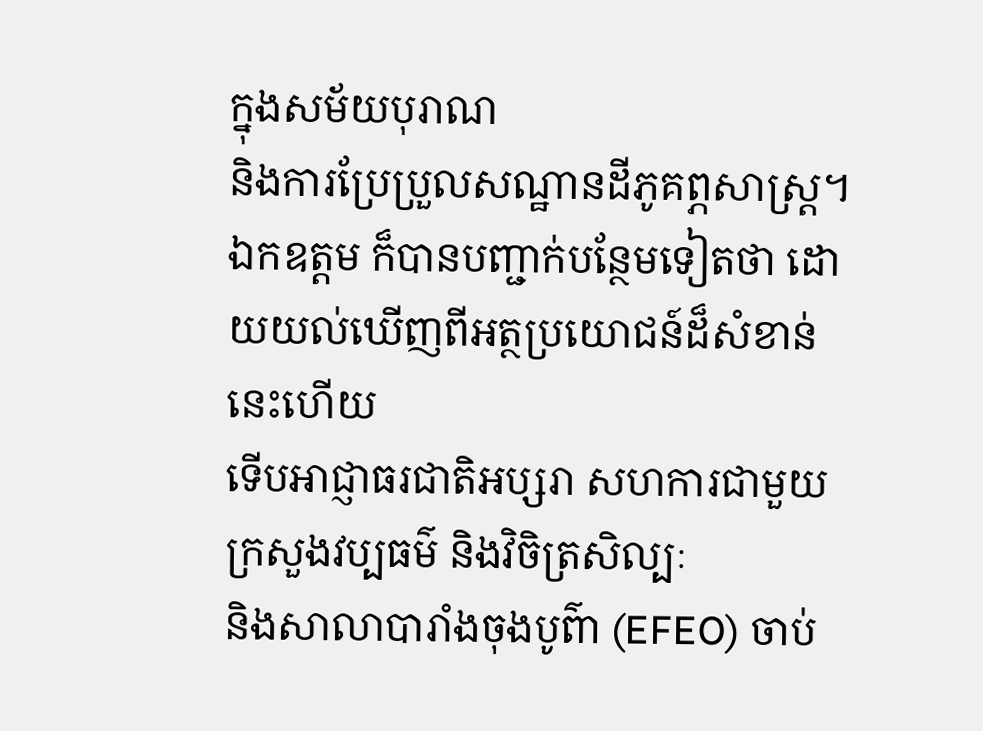ក្នុងសម័យបុរាណ
និងការប្រែប្រួលសណ្ឋានដីភូគព្ភសាស្ត្រ។
ឯកឧត្តម ក៏បានបញ្ជាក់បន្ថែមទៀតថា ដោយយល់ឃើញពីអត្ថប្រយោជន៍ដ៏សំខាន់នេះហើយ
ទើបអាជ្ញាធរជាតិអប្សរា សហការជាមួយក្រសួងវប្បធម៌ និងវិចិត្រសិល្បៈ
និងសាលាបារាំងចុងបូព៌ា (EFEO) ចាប់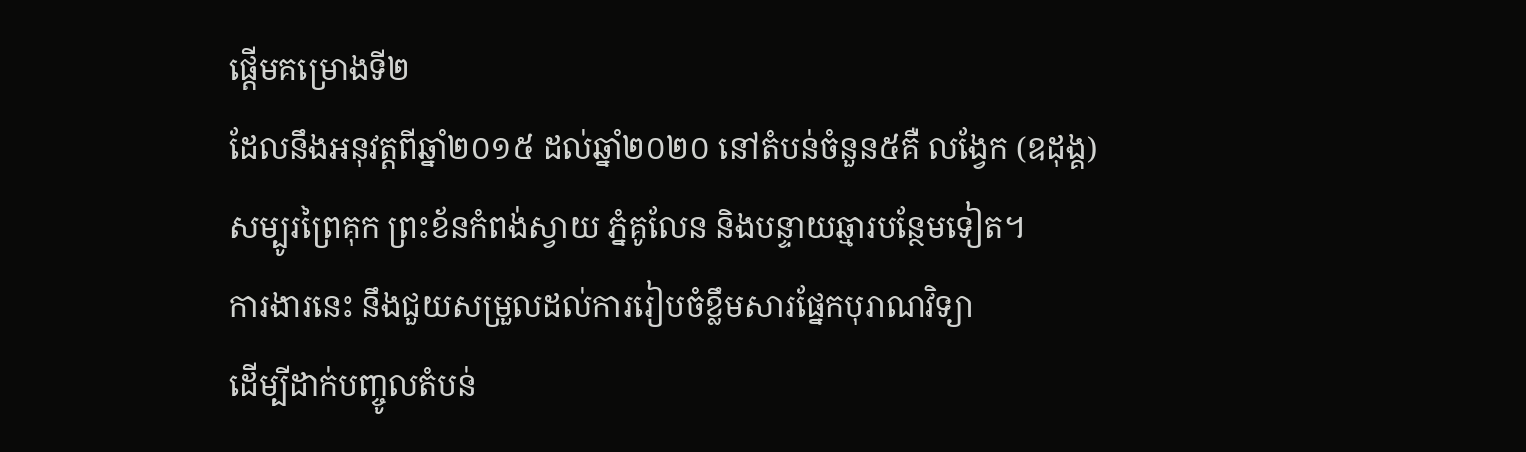ផ្តើមគម្រោងទី២
ដែលនឹងអនុវត្តពីឆ្នាំ២០១៥ ដល់ឆ្នាំ២០២០ នៅតំបន់ចំនួន៥គឺ លង្វែក (ឧដុង្គ)
សម្បូរព្រៃគុក ព្រះខ័នកំពង់ស្វាយ ភ្នំគូលែន និងបន្ទាយឆ្មារបន្ថែមទៀត។
ការងារនេះ នឹងជួយសម្រួលដល់ការរៀបចំខ្លឹមសារផ្នែកបុរាណវិទ្យា
ដើម្បីដាក់បញ្ចូលតំបន់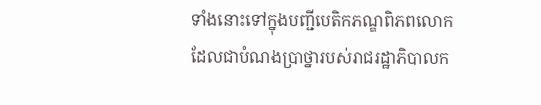ទាំងនោះទៅក្នុងបញ្ជីបេតិកភណ្ឌពិភពលោក
ដែលជាបំណងប្រាថ្នារបស់រាជរដ្ឋាភិបាលក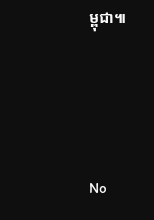ម្ពុជា៕




No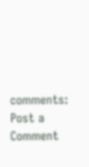comments:
Post a Comment